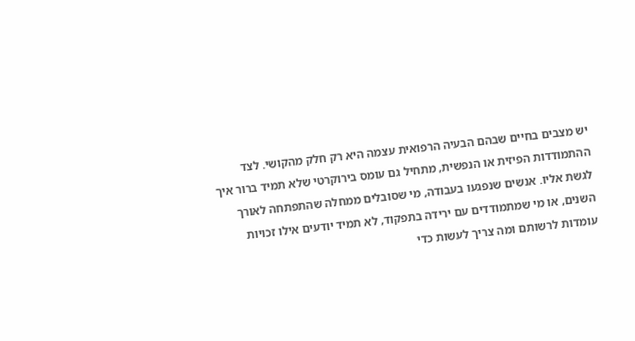יש מצבים בחיים שבהם הבעיה הרפואית עצמה היא רק חלק מהקושי. לצד ההתמודדות הפיזית או הנפשית, מתחיל גם עומס בירוקרטי שלא תמיד ברור איך לגשת אליו. אנשים שנפגעו בעבודה, מי שסובלים ממחלה שהתפתחה לאורך השנים, או מי שמתמודדים עם ירידה בתפקוד, לא תמיד יודעים אילו זכויות עומדות לרשותם ומה צריך לעשות כדי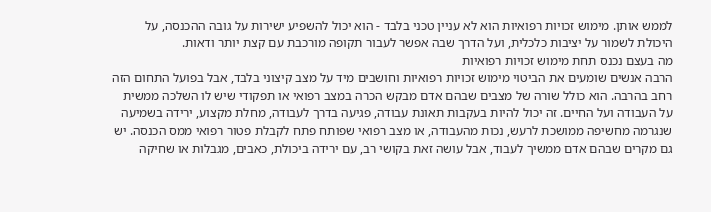לממש אותן. מימוש זכויות רפואיות הוא לא עניין טכני בלבד - הוא יכול להשפיע ישירות על גובה ההכנסה, על היכולת לשמור על יציבות כלכלית, ועל הדרך שבה אפשר לעבור תקופה מורכבת עם קצת יותר ודאות.
מה בעצם נכנס תחת מימוש זכויות רפואיות
הרבה אנשים שומעים את הביטוי מימוש זכויות רפואיות וחושבים מיד על מצב קיצוני בלבד, אבל בפועל התחום הזה רחב בהרבה. הוא כולל שורה של מצבים שבהם אדם מבקש הכרה במצב רפואי או תפקודי שיש לו השלכה ממשית על העבודה ועל החיים. זה יכול להיות בעקבות תאונת עבודה, פגיעה בדרך לעבודה, מחלת מקצוע, ירידה בשמיעה שנגרמה מחשיפה ממושכת לרעש, נכות מהעבודה, או מצב רפואי שפותח פתח לקבלת פטור רפואי ממס הכנסה. יש גם מקרים שבהם אדם ממשיך לעבוד, אבל עושה זאת בקושי רב, עם ירידה ביכולת, כאבים, מגבלות או שחיקה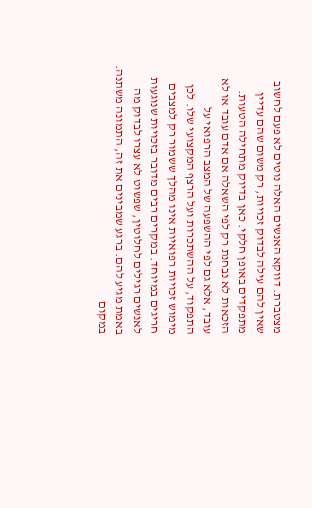מצטברת. דווקא האנשים האלה נוטים לא פעם לחשוב שאין להם עילה לבדוק זכויות, רק משום שהם עדיין מתפקדים באופן חלקי. כאן בדיוק מתחילה הטעות. הזכאות לא נבחנת רק לפי השאלה אם אדם עובד או לא עובד, אלא גם לפי ההשפעה של המצב הרפואי על התפקוד, על ההשתכרות ועל הרצף המקצועי שלו. לכן מימוש זכויות רפואיות אינו מהלך ששמור רק למצבים חריגים במיוחד. במקרים רבים מדובר בזכויות שנוגעות לאנשים רגילים לחלוטין, שפשוט לא עצרו לבדוק מה באמת מגיע להם. ברגע שמבינים את זה, התמונה משתנה. במקום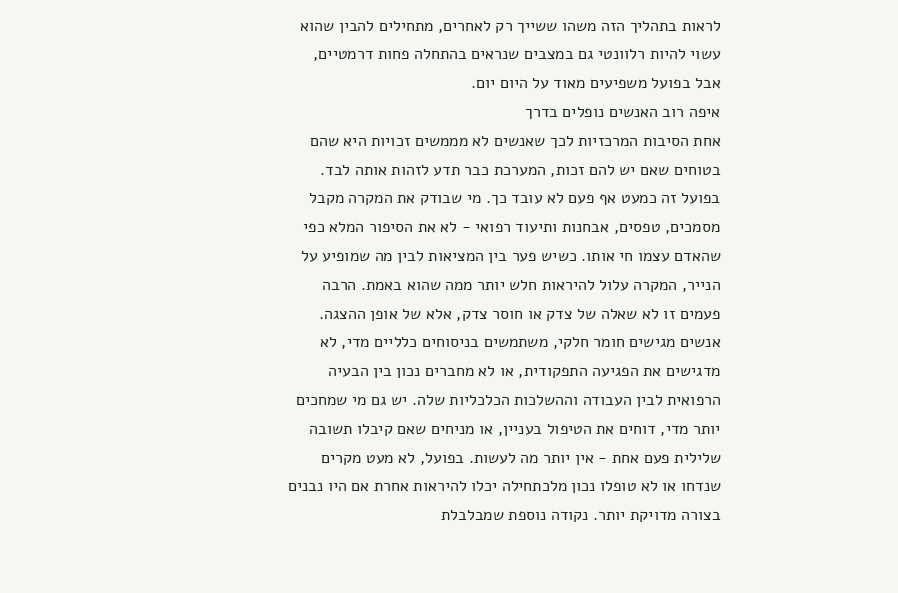לראות בתהליך הזה משהו ששייך רק לאחרים, מתחילים להבין שהוא עשוי להיות רלוונטי גם במצבים שנראים בהתחלה פחות דרמטיים, אבל בפועל משפיעים מאוד על היום יום.
איפה רוב האנשים נופלים בדרך
אחת הסיבות המרכזיות לכך שאנשים לא מממשים זכויות היא שהם בטוחים שאם יש להם זכות, המערכת כבר תדע לזהות אותה לבד. בפועל זה כמעט אף פעם לא עובד כך. מי שבודק את המקרה מקבל מסמכים, טפסים, אבחנות ותיעוד רפואי - לא את הסיפור המלא כפי שהאדם עצמו חי אותו. כשיש פער בין המציאות לבין מה שמופיע על הנייר, המקרה עלול להיראות חלש יותר ממה שהוא באמת. הרבה פעמים זו לא שאלה של צדק או חוסר צדק, אלא של אופן ההצגה. אנשים מגישים חומר חלקי, משתמשים בניסוחים כלליים מדי, לא מדגישים את הפגיעה התפקודית, או לא מחברים נכון בין הבעיה הרפואית לבין העבודה וההשלכות הכלכליות שלה. יש גם מי שמחכים יותר מדי, דוחים את הטיפול בעניין, או מניחים שאם קיבלו תשובה שלילית פעם אחת - אין יותר מה לעשות. בפועל, לא מעט מקרים שנדחו או לא טופלו נכון מלכתחילה יכלו להיראות אחרת אם היו נבנים בצורה מדויקת יותר. נקודה נוספת שמבלבלת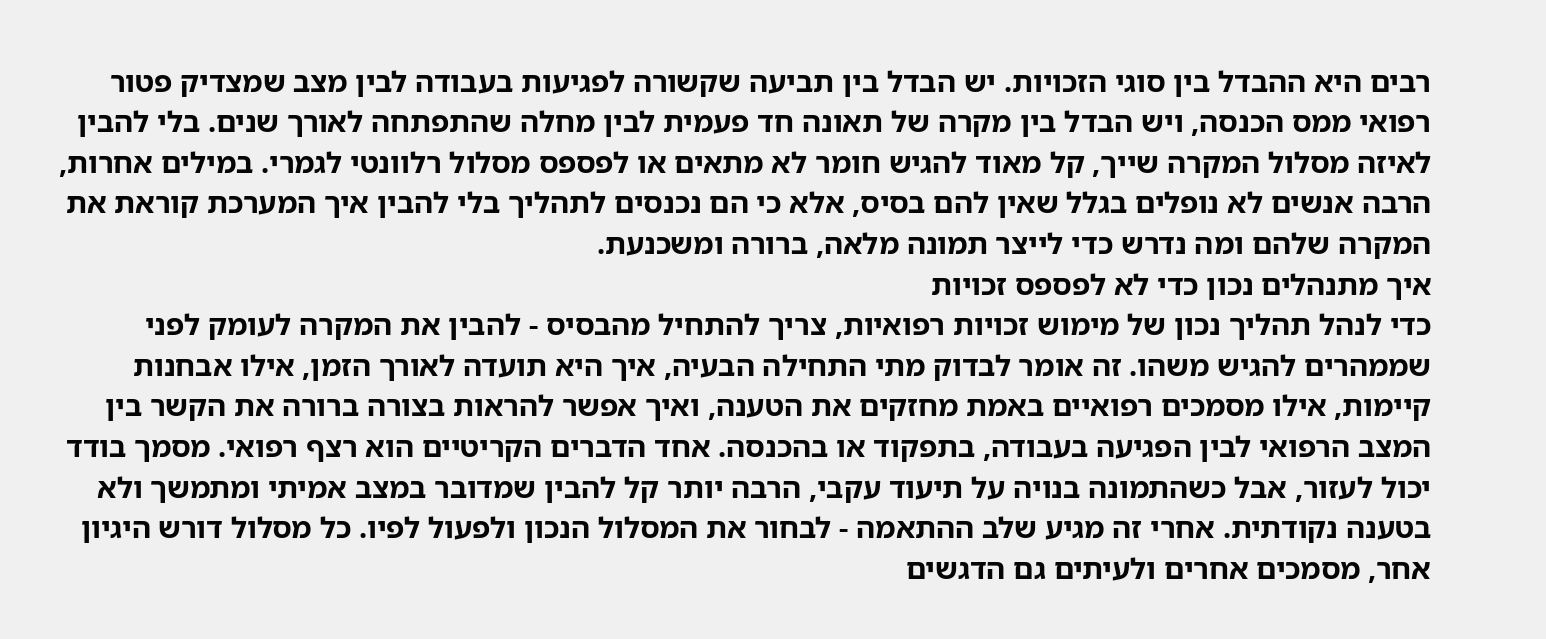רבים היא ההבדל בין סוגי הזכויות. יש הבדל בין תביעה שקשורה לפגיעות בעבודה לבין מצב שמצדיק פטור רפואי ממס הכנסה, ויש הבדל בין מקרה של תאונה חד פעמית לבין מחלה שהתפתחה לאורך שנים. בלי להבין לאיזה מסלול המקרה שייך, קל מאוד להגיש חומר לא מתאים או לפספס מסלול רלוונטי לגמרי. במילים אחרות, הרבה אנשים לא נופלים בגלל שאין להם בסיס, אלא כי הם נכנסים לתהליך בלי להבין איך המערכת קוראת את המקרה שלהם ומה נדרש כדי לייצר תמונה מלאה, ברורה ומשכנעת.
איך מתנהלים נכון כדי לא לפספס זכויות
כדי לנהל תהליך נכון של מימוש זכויות רפואיות, צריך להתחיל מהבסיס - להבין את המקרה לעומק לפני שממהרים להגיש משהו. זה אומר לבדוק מתי התחילה הבעיה, איך היא תועדה לאורך הזמן, אילו אבחנות קיימות, אילו מסמכים רפואיים באמת מחזקים את הטענה, ואיך אפשר להראות בצורה ברורה את הקשר בין המצב הרפואי לבין הפגיעה בעבודה, בתפקוד או בהכנסה. אחד הדברים הקריטיים הוא רצף רפואי. מסמך בודד יכול לעזור, אבל כשהתמונה בנויה על תיעוד עקבי, הרבה יותר קל להבין שמדובר במצב אמיתי ומתמשך ולא בטענה נקודתית. אחרי זה מגיע שלב ההתאמה - לבחור את המסלול הנכון ולפעול לפיו. כל מסלול דורש היגיון אחר, מסמכים אחרים ולעיתים גם הדגשים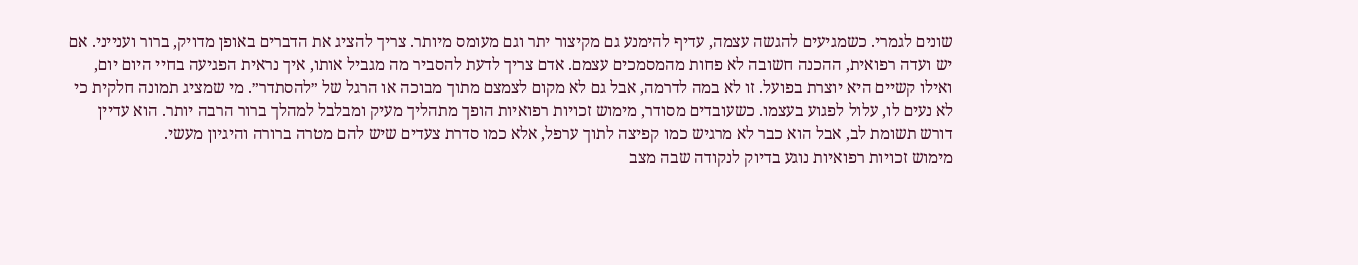שונים לגמרי. כשמגיעים להגשה עצמה, עדיף להימנע גם מקיצור יתר וגם מעומס מיותר. צריך להציג את הדברים באופן מדויק, ברור וענייני. אם יש ועדה רפואית, ההכנה חשובה לא פחות מהמסמכים עצמם. אדם צריך לדעת להסביר מה מגביל אותו, איך נראית הפגיעה בחיי היום יום, ואילו קשיים היא יוצרת בפועל. זו לא במה לדרמה, אבל גם לא מקום לצמצם מתוך מבוכה או הרגל של ״להסתדר״. מי שמציג תמונה חלקית כי לא נעים לו, עלול לפגוע בעצמו. כשעובדים מסודר, מימוש זכויות רפואיות הופך מתהליך מעיק ומבלבל למהלך ברור הרבה יותר. הוא עדיין דורש תשומת לב, אבל הוא כבר לא מרגיש כמו קפיצה לתוך ערפל, אלא כמו סדרת צעדים שיש להם מטרה ברורה והיגיון מעשי.
מימוש זכויות רפואיות נוגע בדיוק לנקודה שבה מצב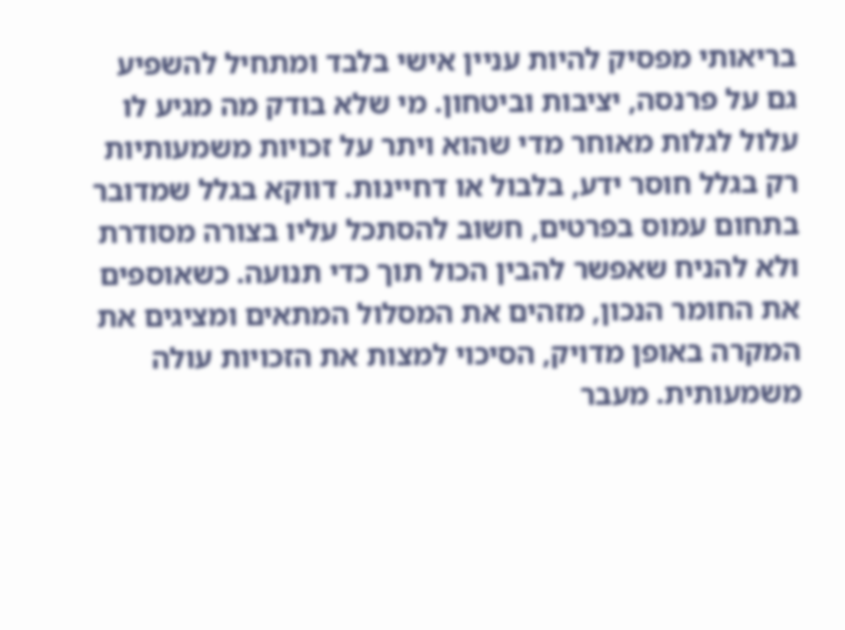בריאותי מפסיק להיות עניין אישי בלבד ומתחיל להשפיע גם על פרנסה, יציבות וביטחון. מי שלא בודק מה מגיע לו עלול לגלות מאוחר מדי שהוא ויתר על זכויות משמעותיות רק בגלל חוסר ידע, בלבול או דחיינות. דווקא בגלל שמדובר בתחום עמוס בפרטים, חשוב להסתכל עליו בצורה מסודרת ולא להניח שאפשר להבין הכול תוך כדי תנועה. כשאוספים את החומר הנכון, מזהים את המסלול המתאים ומציגים את המקרה באופן מדויק, הסיכוי למצות את הזכויות עולה משמעותית. מעבר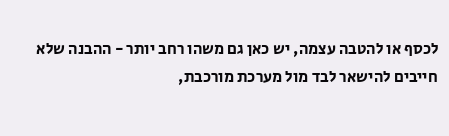לכסף או להטבה עצמה, יש כאן גם משהו רחב יותר - ההבנה שלא חייבים להישאר לבד מול מערכת מורכבת,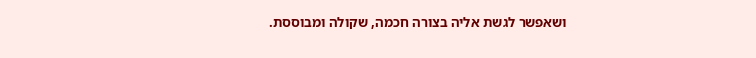ושאפשר לגשת אליה בצורה חכמה, שקולה ומבוססת.